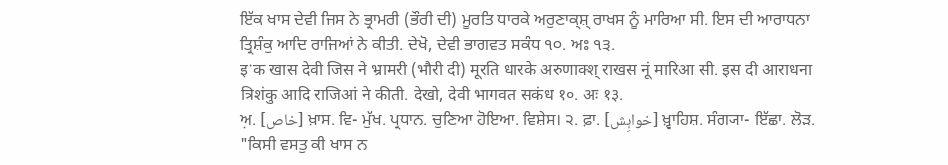ਇੱਕ ਖਾਸ ਦੇਵੀ ਜਿਸ ਨੇ ਭ੍ਰਾਮਰੀ (ਭੌਰੀ ਦੀ) ਮੂਰਤਿ ਧਾਰਕੇ ਅਰੁਣਾਕ੍ਸ਼੍ ਰਾਖਸ ਨੂੰ ਮਾਰਿਆ ਸੀ. ਇਸ ਦੀ ਆਰਾਧਨਾ ਤ੍ਰਿਸ਼ੰਕੁ ਆਦਿ ਰਾਜਿਆਂ ਨੇ ਕੀਤੀ. ਦੇਖੋ, ਦੇਵੀ ਭਾਗਵਤ ਸਕੰਧ ੧੦. ਅਃ ੧੩.
इॱक खास देवी जिस ने भ्रामरी (भौरी दी) मूरति धारके अरुणाक्श् राखस नूं मारिआ सी. इस दी आराधना त्रिशंकु आदि राजिआं ने कीती. देखो, देवी भागवत सकंध १०. अः १३.
ਅ਼. [خاص] ਖ਼ਾਸ. ਵਿ- ਮੁੱਖ. ਪ੍ਰਧਾਨ. ਚੁਣਿਆ ਹੋਇਆ. ਵਿਸ਼ੇਸ। ੨. ਫ਼ਾ. [خواہِش] ਖ਼੍ਵਾਹਿਸ਼. ਸੰਗ੍ਯਾ- ਇੱਛਾ. ਲੋੜ. "ਕਿਸੀ ਵਸਤੁ ਕੀ ਖਾਸ ਨ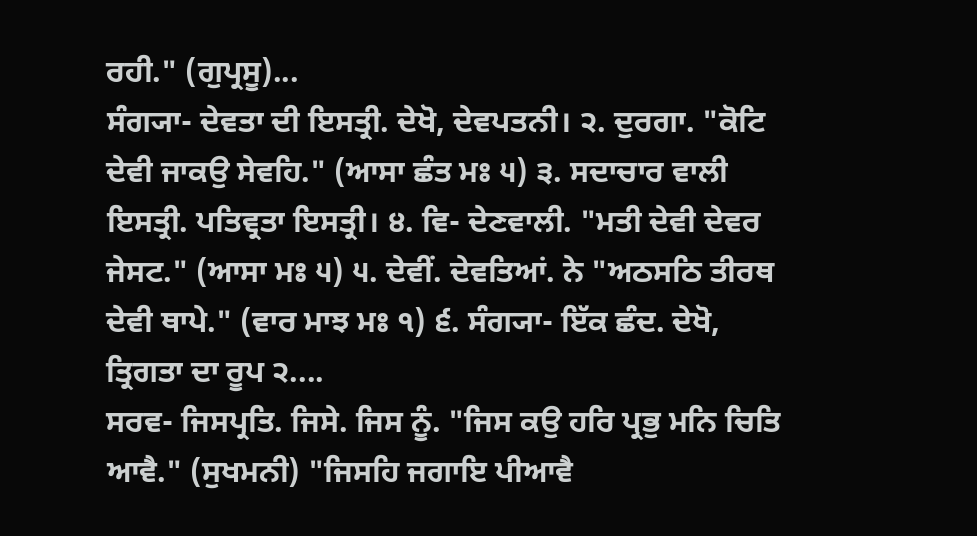ਰਹੀ." (ਗੁਪ੍ਰਸੂ)...
ਸੰਗ੍ਯਾ- ਦੇਵਤਾ ਦੀ ਇਸਤ੍ਰੀ. ਦੇਖੋ, ਦੇਵਪਤਨੀ। ੨. ਦੁਰਗਾ. "ਕੋਟਿ ਦੇਵੀ ਜਾਕਉ ਸੇਵਹਿ." (ਆਸਾ ਛੰਤ ਮਃ ੫) ੩. ਸਦਾਚਾਰ ਵਾਲੀ ਇਸਤ੍ਰੀ. ਪਤਿਵ੍ਰਤਾ ਇਸਤ੍ਰੀ। ੪. ਵਿ- ਦੇਣਵਾਲੀ. "ਮਤੀ ਦੇਵੀ ਦੇਵਰ ਜੇਸਟ." (ਆਸਾ ਮਃ ੫) ੫. ਦੇਵੀਂ. ਦੇਵਤਿਆਂ. ਨੇ "ਅਠਸਠਿ ਤੀਰਥ ਦੇਵੀ ਥਾਪੇ." (ਵਾਰ ਮਾਝ ਮਃ ੧) ੬. ਸੰਗ੍ਯਾ- ਇੱਕ ਛੰਦ. ਦੇਖੋ, ਤ੍ਰਿਗਤਾ ਦਾ ਰੂਪ ੨....
ਸਰਵ- ਜਿਸਪ੍ਰਤਿ. ਜਿਸੇ. ਜਿਸ ਨੂੰ. "ਜਿਸ ਕਉ ਹਰਿ ਪ੍ਰਭੁ ਮਨਿ ਚਿਤਿ ਆਵੈ." (ਸੁਖਮਨੀ) "ਜਿਸਹਿ ਜਗਾਇ ਪੀਆਵੈ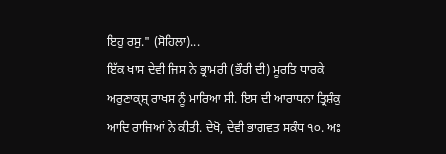ਇਹੁ ਰਸੁ." (ਸੋਹਿਲਾ)...
ਇੱਕ ਖਾਸ ਦੇਵੀ ਜਿਸ ਨੇ ਭ੍ਰਾਮਰੀ (ਭੌਰੀ ਦੀ) ਮੂਰਤਿ ਧਾਰਕੇ ਅਰੁਣਾਕ੍ਸ਼੍ ਰਾਖਸ ਨੂੰ ਮਾਰਿਆ ਸੀ. ਇਸ ਦੀ ਆਰਾਧਨਾ ਤ੍ਰਿਸ਼ੰਕੁ ਆਦਿ ਰਾਜਿਆਂ ਨੇ ਕੀਤੀ. ਦੇਖੋ, ਦੇਵੀ ਭਾਗਵਤ ਸਕੰਧ ੧੦. ਅਃ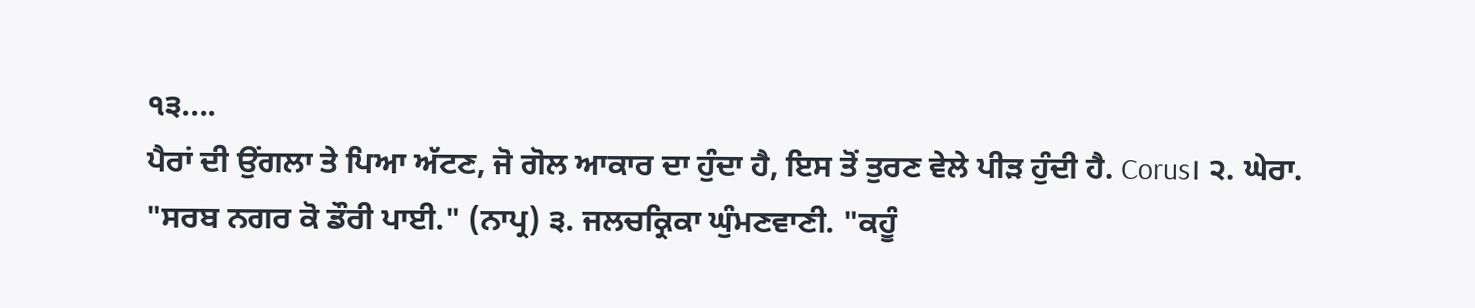੧੩....
ਪੈਰਾਂ ਦੀ ਉਂਗਲਾ ਤੇ ਪਿਆ ਅੱਟਣ, ਜੋ ਗੋਲ ਆਕਾਰ ਦਾ ਹੁੰਦਾ ਹੈ, ਇਸ ਤੋਂ ਤੁਰਣ ਵੇਲੇ ਪੀੜ ਹੁੰਦੀ ਹੈ. Corus। ੨. ਘੇਰਾ. "ਸਰਬ ਨਗਰ ਕੋ ਡੌਰੀ ਪਾਈ." (ਨਾਪ੍ਰ) ੩. ਜਲਚਕ੍ਰਿਕਾ ਘੁੰਮਣਵਾਣੀ. "ਕਹੂੰ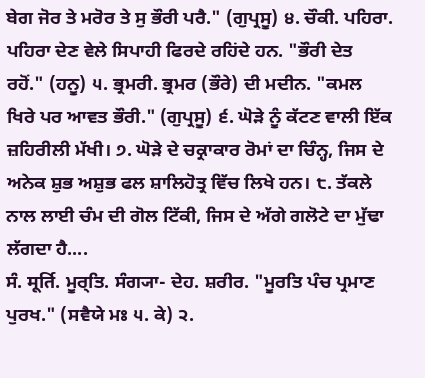ਬੇਗ ਜੋਰ ਤੇ ਮਰੋਰ ਤੇ ਸੁ ਭੌਰੀ ਪਰੈ." (ਗੁਪ੍ਰਸੂ) ੪. ਚੌਕੀ. ਪਹਿਰਾ. ਪਹਿਰਾ ਦੇਣ ਵੇਲੇ ਸਿਪਾਹੀ ਫਿਰਦੇ ਰਹਿਂਦੇ ਹਨ. "ਭੌਰੀ ਦੇਤ ਰਹੋਂ." (ਹਨੂ) ੫. ਭ੍ਰਮਰੀ. ਭ੍ਰਮਰ (ਭੌਰੇ) ਦੀ ਮਦੀਨ. "ਕਮਲ ਖਿਰੇ ਪਰ ਆਵਤ ਭੌਰੀ." (ਗੁਪ੍ਰਸੂ) ੬. ਘੋੜੇ ਨੂੰ ਕੱਟਣ ਵਾਲੀ ਇੱਕ ਜ਼ਹਿਰੀਲੀ ਮੱਖੀ। ੭. ਘੋੜੇ ਦੇ ਚਕ੍ਰਾਕਾਰ ਰੋਮਾਂ ਦਾ ਚਿੰਨ੍ਹ, ਜਿਸ ਦੇ ਅਨੇਕ ਸ਼ੁਭ ਅਸ਼ੁਭ ਫਲ ਸ਼ਾਲਿਹੋਤ੍ਰ ਵਿੱਚ ਲਿਖੇ ਹਨ। ੮. ਤੱਕਲੇ ਨਾਲ ਲਾਈ ਚੰਮ ਦੀ ਗੋਲ ਟਿੱਕੀ, ਜਿਸ ਦੇ ਅੱਗੇ ਗਲੋਟੇ ਦਾ ਮੁੱਢਾ ਲੱਗਦਾ ਹੈ....
ਸੰ. मूर्ति. ਮੂਰ੍ਤਿ. ਸੰਗ੍ਯਾ- ਦੇਹ. ਸ਼ਰੀਰ. "ਮੂਰਤਿ ਪੰਚ ਪ੍ਰਮਾਣ ਪੁਰਖ." (ਸਵੈਯੇ ਮਃ ੫. ਕੇ) ੨.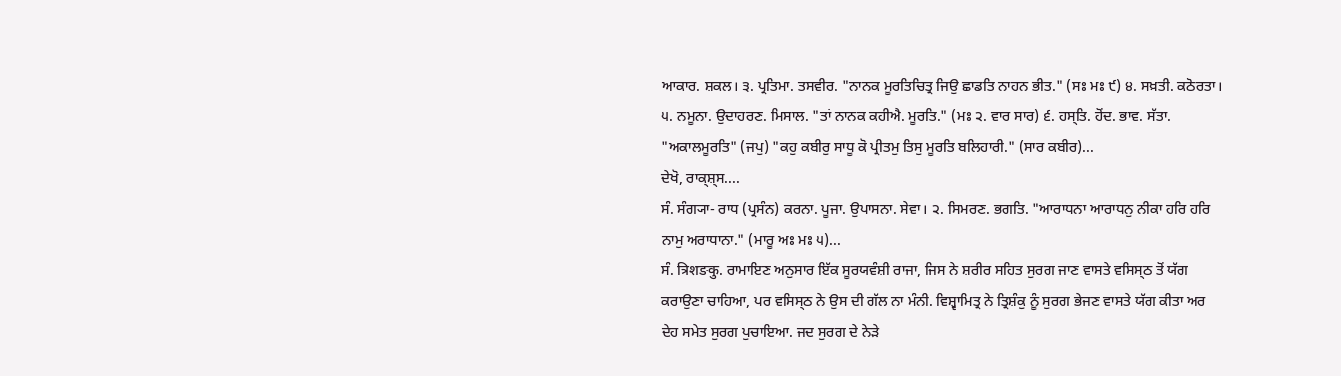ਆਕਾਰ. ਸ਼ਕਲ। ੩. ਪ੍ਰਤਿਮਾ. ਤਸਵੀਰ. "ਨਾਨਕ ਮੂਰਤਿਚਿਤ੍ਰ ਜਿਉ ਛਾਡਤਿ ਨਾਹਨ ਭੀਤ." (ਸਃ ਮਃ ੯) ੪. ਸਖ਼ਤੀ. ਕਠੋਰਤਾ। ੫. ਨਮੂਨਾ. ਉਦਾਹਰਣ. ਮਿਸਾਲ. "ਤਾਂ ਨਾਨਕ ਕਹੀਐ. ਮੂਰਤਿ." (ਮਃ ੨. ਵਾਰ ਸਾਰ) ੬. ਹਸ੍ਤਿ. ਹੋਂਦ. ਭਾਵ. ਸੱਤਾ. "ਅਕਾਲਮੂਰਤਿ" (ਜਪੁ) "ਕਹੁ ਕਬੀਰੁ ਸਾਧੂ ਕੋ ਪ੍ਰੀਤਮੁ ਤਿਸੁ ਮੂਰਤਿ ਬਲਿਹਾਰੀ." (ਸਾਰ ਕਬੀਰ)...
ਦੇਖੋ, ਰਾਕ੍ਸ਼੍ਸ....
ਸੰ. ਸੰਗ੍ਯਾ- ਰਾਧ (ਪ੍ਰਸੰਨ) ਕਰਨਾ. ਪੂਜਾ. ਉਪਾਸਨਾ. ਸੇਵਾ। ੨. ਸਿਮਰਣ. ਭਗਤਿ. "ਆਰਾਧਨਾ ਆਰਾਧਨੁ ਨੀਕਾ ਹਰਿ ਹਰਿ ਨਾਮੁ ਅਰਾਧਾਨਾ." (ਮਾਰੂ ਅਃ ਮਃ ੫)...
ਸੰ. त्रिशङकु. ਰਾਮਾਇਣ ਅਨੁਸਾਰ ਇੱਕ ਸੂਰਯਵੰਸ਼ੀ ਰਾਜਾ, ਜਿਸ ਨੇ ਸ਼ਰੀਰ ਸਹਿਤ ਸੁਰਗ ਜਾਣ ਵਾਸਤੇ ਵਸਿਸ੍ਠ ਤੋਂ ਯੱਗ ਕਰਾਉਣਾ ਚਾਹਿਆ, ਪਰ ਵਸਿਸ੍ਠ ਨੇ ਉਸ ਦੀ ਗੱਲ ਨਾ ਮੰਨੀ. ਵਿਸ਼੍ਵਾਮਿਤ੍ਰ ਨੇ ਤ੍ਰਿਸ਼ੰਕੁ ਨੂੰ ਸੁਰਗ ਭੇਜਣ ਵਾਸਤੇ ਯੱਗ ਕੀਤਾ ਅਰ ਦੇਹ ਸਮੇਤ ਸੁਰਗ ਪੁਚਾਇਆ. ਜਦ ਸੁਰਗ ਦੇ ਨੇੜੇ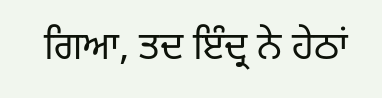ਗਿਆ, ਤਦ ਇੰਦ੍ਰ ਨੇ ਹੇਠਾਂ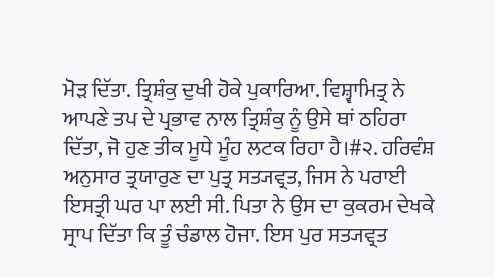ਮੋੜ ਦਿੱਤਾ. ਤ੍ਰਿਸ਼ੰਕੁ ਦੁਖੀ ਹੋਕੇ ਪੁਕਾਰਿਆ. ਵਿਸ਼੍ਵਾਮਿਤ੍ਰ ਨੇ ਆਪਣੇ ਤਪ ਦੇ ਪ੍ਰਭਾਵ ਨਾਲ ਤ੍ਰਿਸ਼ੰਕੁ ਨੂੰ ਉਸੇ ਥਾਂ ਠਹਿਰਾ ਦਿੱਤਾ, ਜੋ ਹੁਣ ਤੀਕ ਮੂਧੇ ਮੂੰਹ ਲਟਕ ਰਿਹਾ ਹੈ।#੨. ਹਰਿਵੰਸ਼ ਅਨੁਸਾਰ ਤ੍ਰਯਾਰੁਣ ਦਾ ਪੁਤ੍ਰ ਸਤ੍ਯਵ੍ਰਤ, ਜਿਸ ਨੇ ਪਰਾਈ ਇਸਤ੍ਰੀ ਘਰ ਪਾ ਲਈ ਸੀ. ਪਿਤਾ ਨੇ ਉਸ ਦਾ ਕੁਕਰਮ ਦੇਖਕੇ ਸ੍ਰਾਪ ਦਿੱਤਾ ਕਿ ਤੂੰ ਚੰਡਾਲ ਹੋਜਾ. ਇਸ ਪੁਰ ਸਤ੍ਯਵ੍ਰਤ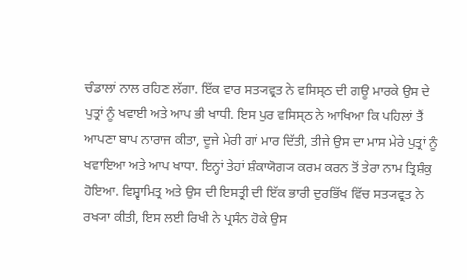ਚੰਡਾਲਾਂ ਨਾਲ ਰਹਿਣ ਲੱਗਾ. ਇੱਕ ਵਾਰ ਸਤ੍ਯਵ੍ਰਤ ਨੇ ਵਸਿਸ੍ਠ ਦੀ ਗਊ ਮਾਰਕੇ ਉਸ ਦੇ ਪੁਤ੍ਰਾਂ ਨੂੰ ਖਵਾਈ ਅਤੇ ਆਪ ਭੀ ਖਾਧੀ. ਇਸ ਪੁਰ ਵਸਿਸ੍ਠ ਨੇ ਆਖਿਆ ਕਿ ਪਹਿਲਾਂ ਤੈਂ ਆਪਣਾ ਬਾਪ ਨਾਰਾਜ ਕੀਤਾ, ਦੂਜੇ ਮੇਰੀ ਗਾਂ ਮਾਰ ਦਿੱਤੀ, ਤੀਜੇ ਉਸ ਦਾ ਮਾਸ ਮੇਰੇ ਪੁਤ੍ਰਾਂ ਨੂੰ ਖਵਾਇਆ ਅਤੇ ਆਪ ਖਾਧਾ. ਇਨ੍ਹਾਂ ਤੇਹਾਂ ਸ਼ੰਕਾਯੋਗ੍ਯ ਕਰਮ ਕਰਨ ਤੋਂ ਤੇਰਾ ਨਾਮ ਤ੍ਰਿਸ਼ੰਕੁ ਹੋਇਆ. ਵਿਸ਼੍ਵਾਮਿਤ੍ਰ ਅਤੇ ਉਸ ਦੀ ਇਸਤ੍ਰੀ ਦੀ ਇੱਕ ਭਾਰੀ ਦੁਰਭਿੱਖ ਵਿੱਚ ਸਤ੍ਯਵ੍ਰਤ ਨੇ ਰਖ੍ਯਾ ਕੀਤੀ, ਇਸ ਲਈ ਰਿਖੀ ਨੇ ਪ੍ਰਸੰਨ ਹੋਕੇ ਉਸ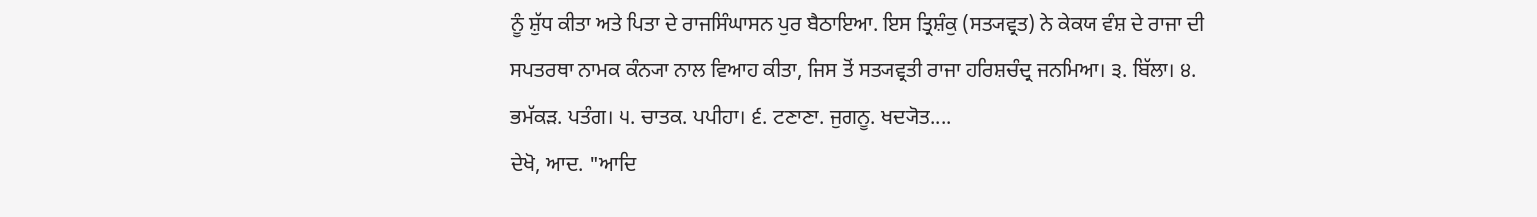ਨੂੰ ਸ਼ੁੱਧ ਕੀਤਾ ਅਤੇ ਪਿਤਾ ਦੇ ਰਾਜਸਿੰਘਾਸਨ ਪੁਰ ਬੈਠਾਇਆ. ਇਸ ਤ੍ਰਿਸ਼ੰਕੁ (ਸਤ੍ਯਵ੍ਰਤ) ਨੇ ਕੇਕਯ ਵੰਸ਼ ਦੇ ਰਾਜਾ ਦੀ ਸਪਤਰਥਾ ਨਾਮਕ ਕੰਨ੍ਯਾ ਨਾਲ ਵਿਆਹ ਕੀਤਾ, ਜਿਸ ਤੋਂ ਸਤ੍ਯਵ੍ਰਤੀ ਰਾਜਾ ਹਰਿਸ਼ਚੰਦ੍ਰ ਜਨਮਿਆ। ੩. ਬਿੱਲਾ। ੪. ਭਮੱਕੜ. ਪਤੰਗ। ੫. ਚਾਤਕ. ਪਪੀਹਾ। ੬. ਟਣਾਣਾ. ਜੁਗਨੂ. ਖਦ੍ਯੋਤ....
ਦੇਖੋ, ਆਦ. "ਆਦਿ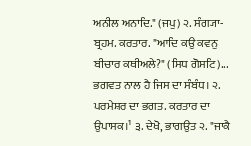ਅਨੀਲ ਅਨਾਦਿ." (ਜਪੁ) ੨. ਸੰਗ੍ਯਾ- ਬ੍ਰਹਮ. ਕਰਤਾਰ. "ਆਦਿ ਕਉ ਕਵਨੁ ਬੀਚਾਰ ਕਥੀਅਲੇ?" (ਸਿਧ ਗੋਸਟਿ)...
ਭਗਵਤ ਨਾਲ ਹੈ ਜਿਸ ਦਾ ਸੰਬੰਧ। ੨. ਪਰਮੇਸ਼ਰ ਦਾ ਭਗਤ. ਕਰਤਾਰ ਦਾ ਉਪਾਸਕ।¹ ੩. ਦੇਖੋ, ਭਾਗਉਤ ੨. "ਜਾਕੈ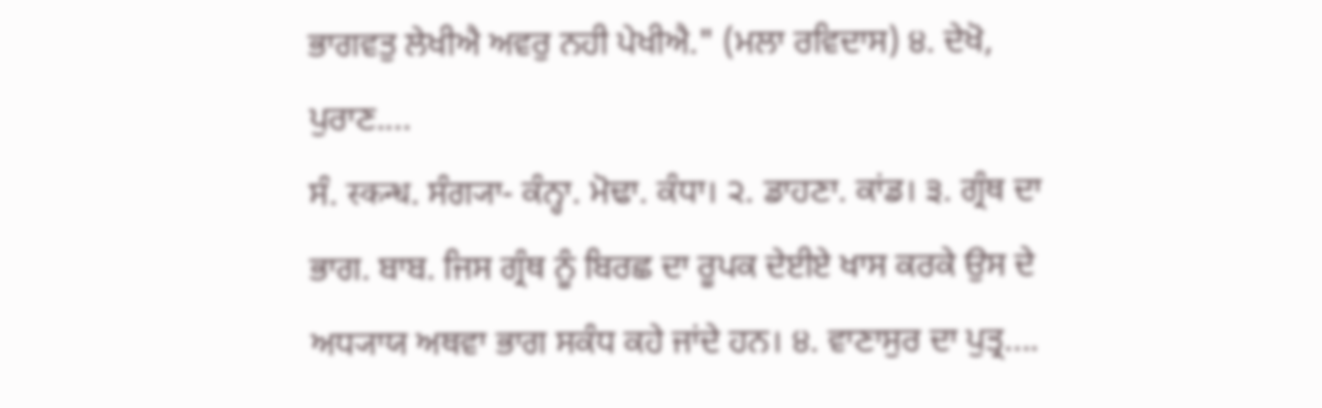ਭਾਗਵਤੁ ਲੇਖੀਐ ਅਵਰੁ ਨਹੀ ਪੇਖੀਐ." (ਮਲਾ ਰਵਿਦਾਸ) ੪. ਦੇਖੋ, ਪੁਰਾਣ....
ਸੰ. स्कन्ध. ਸੰਗ੍ਯਾ- ਕੰਨ੍ਹਾ. ਮੋਢਾ. ਕੰਧਾ। ੨. ਡਾਹਣਾ. ਕਾਂਡ। ੩. ਗ੍ਰੰਥ ਦਾ ਭਾਗ. ਬਾਬ. ਜਿਸ ਗ੍ਰੰਥ ਨੂੰ ਬਿਰਛ ਦਾ ਰੂਪਕ ਦੇਈਏ ਖਾਸ ਕਰਕੇ ਉਸ ਦੇ ਅਧ੍ਯਾਯ ਅਥਵਾ ਭਾਗ ਸਕੰਧ ਕਹੇ ਜਾਂਦੇ ਹਨ। ੪. ਵਾਣਾਸੁਰ ਦਾ ਪੁਤ੍ਰ....